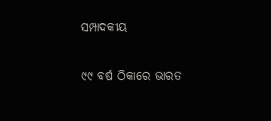ସମ୍ପାଦକୀୟ

୯୯ ବର୍ଷ ଠିକାରେ ଭାରତ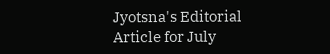Jyotsna's Editorial Article for July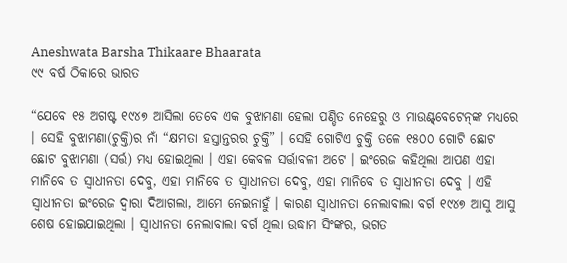Aneshwata Barsha Thikaare Bhaarata
୯୯ ବର୍ଷ ଠିକାରେ ଭାରତ

“ଯେବେ ୧୫ ଅଗଷ୍ଟ ୧୯୪୭ ଆସିଲା ତେବେ ଏକ ବୁଝାମଣା ହେଲା ପଣ୍ଡିତ ନେହେରୁ ଓ ମାଉଣ୍ଟ୍‌ବେଟେନ୍‌ଙ୍କ ମଧ୍ୟରେ । ସେହି ବୁଝାମଣା(ଚୁକ୍ତି)ର ନାଁ “କ୍ଷମତା ହସ୍ତାନ୍ତରର ଚୁକ୍ତି” । ସେହି ଗୋଟିଏ ଚୁକ୍ତି ତଳେ ୧୫୦୦ ଗୋଟି ଛୋଟ ଛୋଟ ବୁଝାମଣା (ସର୍ତ୍ତ) ମଧ୍ୟ ହୋଇଥିଲା । ଏହା କେବଳ ସର୍ତ୍ତାବଳୀ ଅଟେ । ଇଂରେଜ କହିଥିଲା ଆପଣ ଏହା ମାନିବେ ତ ସ୍ୱାଧୀନତା ଦେବୁ, ଏହା ମାନିବେ ତ ସ୍ୱାଧୀନତା ଦେବୁ, ଏହା ମାନିବେ ତ ସ୍ୱାଧୀନତା ଦେବୁ । ଏହି ସ୍ୱାଧୀନତା ଇଂରେଜ ଦ୍ୱାରା ଦିଆଗଲା, ଆମେ ନେଇନାହୁଁ । କାରଣ ସ୍ୱାଧୀନତା ନେଲାବାଲା ବର୍ଗ ୧୯୪୭ ଆସୁ ଆସୁ ଶେଷ ହୋଇଯାଇଥିଲା । ସ୍ୱାଧୀନତା ନେଲାବାଲା ବର୍ଗ ଥିଲା ଉଦ୍ଧାମ ସିଂଙ୍କର, ଭଗତ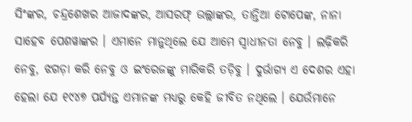ସିଂଙ୍କର, ଚନ୍ଦ୍ରଶେଖର ଆଜାଦଙ୍କର, ଆସରଫ୍ ଉଲ୍ଲାଙ୍କର, ତାନ୍ତିଆ ଟୋପେଙ୍କ, ନାନା ସାହେବ ପେଶୱାଙ୍କର । ଏମାନେ ମାନୁଥିଲେ ଯେ ଆମେ ସ୍ୱାଧୀନତା ନେବୁ । ଲଢ଼ିକରି ନେବୁ, ଝଗଡ଼ା କରି ନେବୁ ଓ ଇଂରେଜଙ୍କୁ ମାରିକରି ତଡ଼ିବୁ । ଦୁର୍ଭାଗ୍ୟ ଏ ଦେଶର ଏହା ହେଲା ଯେ ୧୯୪୭ ପର୍ଯ୍ୟନ୍ତ ଏମାନଙ୍କ ମଧ୍ୟରୁ କେହି ଜୀବିତ ନଥିଲେ । ଯେଉଁମାନେ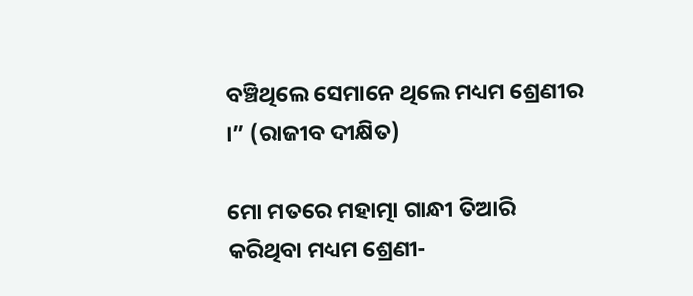ବଞ୍ଚିଥିଲେ ସେମାନେ ଥିଲେ ମଧ୍ୟମ ଶ୍ରେଣୀର ।” (ରାଜୀବ ଦୀକ୍ଷିତ)

ମୋ ମତରେ ମହାତ୍ମା ଗାନ୍ଧୀ ତିଆରି କରିଥିବା ମଧ୍ୟମ ଶ୍ରେଣୀ-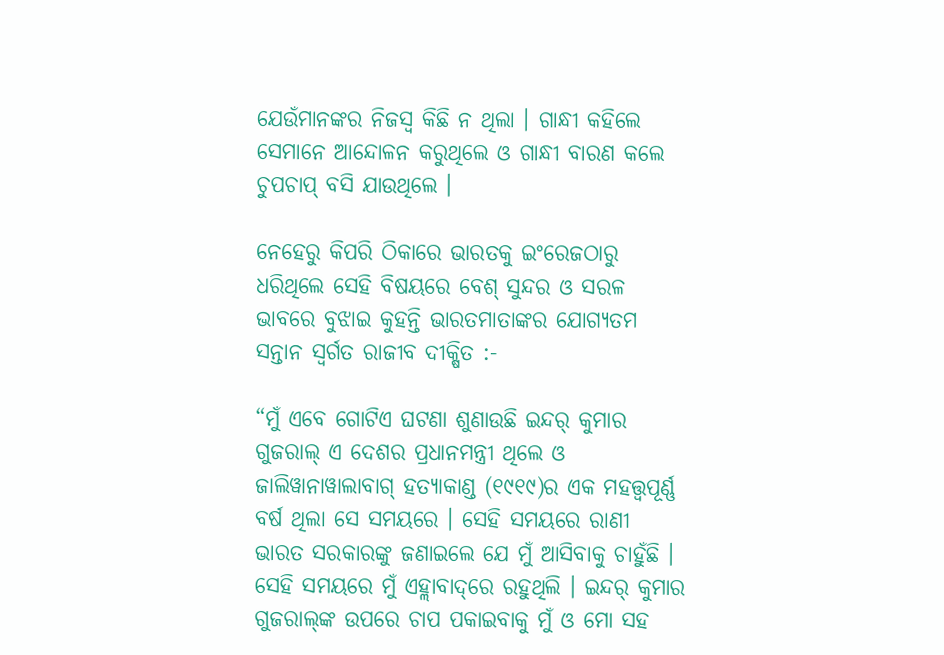ଯେଉଁମାନଙ୍କର ନିଜସ୍ୱ କିଛି ନ ଥିଲା । ଗାନ୍ଧୀ କହିଲେ ସେମାନେ ଆନ୍ଦୋଳନ କରୁଥିଲେ ଓ ଗାନ୍ଧୀ ବାରଣ କଲେ ଚୁପଚାପ୍ ବସି ଯାଉଥିଲେ ।

ନେହେରୁ କିପରି ଠିକାରେ ଭାରତକୁ ଇଂରେଜଠାରୁ ଧରିଥିଲେ ସେହି ବିଷୟରେ ବେଶ୍ ସୁନ୍ଦର ଓ ସରଳ ଭାବରେ ବୁଝାଇ କୁହନ୍ତି ଭାରତମାତାଙ୍କର ଯୋଗ୍ୟତମ ସନ୍ତାନ ସ୍ୱର୍ଗତ ରାଜୀବ ଦୀକ୍ଷିତ :-

“ମୁଁ ଏବେ ଗୋଟିଏ ଘଟଣା ଶୁଣାଉଛି ଇନ୍ଦର୍ କୁମାର ଗୁଜରାଲ୍ ଏ ଦେଶର ପ୍ରଧାନମନ୍ତ୍ରୀ ଥିଲେ ଓ ଜାଲିୱାନାୱାଲାବାଗ୍ ହତ୍ୟାକାଣ୍ଡ (୧୯୧୯)ର ଏକ ମହତ୍ତ୍ୱପୂର୍ଣ୍ଣ ବର୍ଷ ଥିଲା ସେ ସମୟରେ । ସେହି ସମୟରେ ରାଣୀ ଭାରତ ସରକାରଙ୍କୁ ଜଣାଇଲେ ଯେ ମୁଁ ଆସିବାକୁ ଚାହୁଁଛି । ସେହି ସମୟରେ ମୁଁ ଏହ୍ଲାବାଦ୍‌ରେ ରହୁଥିଲି । ଇନ୍ଦର୍ କୁମାର ଗୁଜରାଲ୍‌ଙ୍କ ଉପରେ ଚାପ ପକାଇବାକୁ ମୁଁ ଓ ମୋ ସହ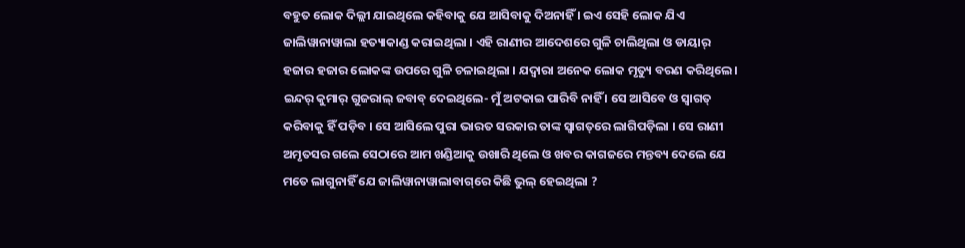ବହୁତ ଲୋକ ଦିଲ୍ଲୀ ଯାଇଥିଲେ କହିବାକୁ ଯେ ଆସିବାକୁ ଦିଅନାହିଁ । ଇଏ ସେହି ଲୋକ ଯିଏ ଜାଲିୱାନାୱାଲା ହତ୍ୟାକାଣ୍ଡ କରାଇଥିଲା । ଏହି ରାଣୀର ଆଦେଶରେ ଗୁଳି ଚାଲିଥିଲା ଓ ଡାୟାର୍ ହଜାର ହଜାର ଲୋକଙ୍କ ଉପରେ ଗୁଳି ଚଳାଇଥିଲା । ଯଦ୍ୱାରା ଅନେକ ଲୋକ ମୃତ୍ୟୁ ବରଣ କରିଥିଲେ । ଇନ୍ଦର୍ କୁମାର୍ ଗୁଜରାଲ୍ ଜବାବ୍ ଦେଇଥିଲେ- ମୁଁ ଅଟକାଇ ପାରିବି ନାହିଁ । ସେ ଆସିବେ ଓ ସ୍ୱାଗତ୍ କରିବାକୁ ହିଁ ପଡ଼ିବ । ସେ ଆସିଲେ ପୁରା ଭାରତ ସରକାର ତାଙ୍କ ସ୍ୱାଗତ୍‌ରେ ଲାଗିପଡ଼ିଲା । ସେ ରାଣୀ ଅମୃତସର ଗଲେ ସେଠାରେ ଆମ ଖଣ୍ଡିଆକୁ ଉଖାରି ଥିଲେ ଓ ଖବର କାଗଜରେ ମନ୍ତବ୍ୟ ଦେଲେ ଯେ ମତେ ଲାଗୁନାହିଁ ଯେ ଜାଲିୱାନାୱାଲାବାଗ୍‌ରେ କିଛି ଭୁଲ୍ ହେଇଥିଲା ?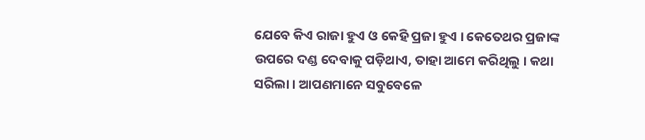ଯେବେ କିଏ ରାଜା ହୁଏ ଓ କେହି ପ୍ରଜା ହୁଏ । କେତେଥର ପ୍ରଜାଙ୍କ ଉପରେ ଦଣ୍ଡ ଦେବାକୁ ପଡ଼ିଥାଏ, ତାହା ଆମେ କରିଥିଲୁ । କଥା ସରିଲା । ଆପଣମାନେ ସବୁବେଳେ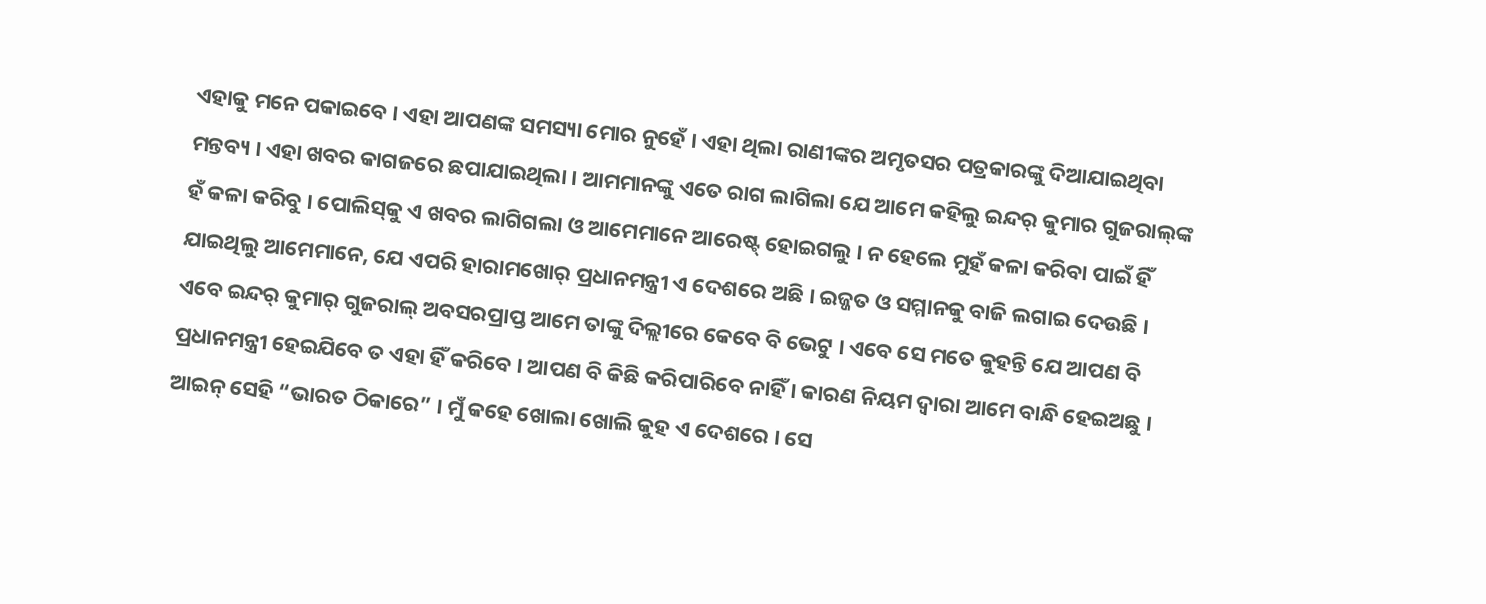ଏହାକୁ ମନେ ପକାଇବେ । ଏହା ଆପଣଙ୍କ ସମସ୍ୟା ମୋର ନୁହେଁ । ଏହା ଥିଲା ରାଣୀଙ୍କର ଅମୃତସର ପତ୍ରକାରଙ୍କୁ ଦିଆଯାଇଥିବା ମନ୍ତବ୍ୟ । ଏହା ଖବର କାଗଜରେ ଛପାଯାଇଥିଲା । ଆମମାନଙ୍କୁ ଏତେ ରାଗ ଲାଗିଲା ଯେ ଆମେ କହିଲୁ ଇନ୍ଦର୍ କୁମାର ଗୁଜରାଲ୍‌ଙ୍କ ହଁ କଳା କରିବୁ । ପୋଲିସ୍‌କୁ ଏ ଖବର ଲାଗିଗଲା ଓ ଆମେମାନେ ଆରେଷ୍ଟ୍ ହୋଇଗଲୁ । ନ ହେଲେ ମୁହଁ କଳା କରିବା ପାଇଁ ହିଁ ଯାଇଥିଲୁ ଆମେମାନେ, ଯେ ଏପରି ହାରାମଖୋର୍ ପ୍ରଧାନମନ୍ତ୍ରୀ ଏ ଦେଶରେ ଅଛି । ଇଜ୍ଜତ ଓ ସମ୍ମାନକୁ ବାଜି ଲଗାଇ ଦେଉଛି । ଏବେ ଇନ୍ଦର୍ କୁମାର୍ ଗୁଜରାଲ୍ ଅବସରପ୍ରାପ୍ତ ଆମେ ତାଙ୍କୁ ଦିଲ୍ଲୀରେ କେବେ ବି ଭେଟୁ । ଏବେ ସେ ମତେ କୁହନ୍ତି ଯେ ଆପଣ ବି ପ୍ରଧାନମନ୍ତ୍ରୀ ହେଇଯିବେ ତ ଏହା ହିଁ କରିବେ । ଆପଣ ବି କିଛି କରିପାରିବେ ନାହିଁ । କାରଣ ନିୟମ ଦ୍ୱାରା ଆମେ ବାନ୍ଧି ହେଇଅଛୁ । ଆଇନ୍ ସେହି “ଭାରତ ଠିକାରେ” । ମୁଁ କହେ ଖୋଲା ଖୋଲି କୁହ ଏ ଦେଶରେ । ସେ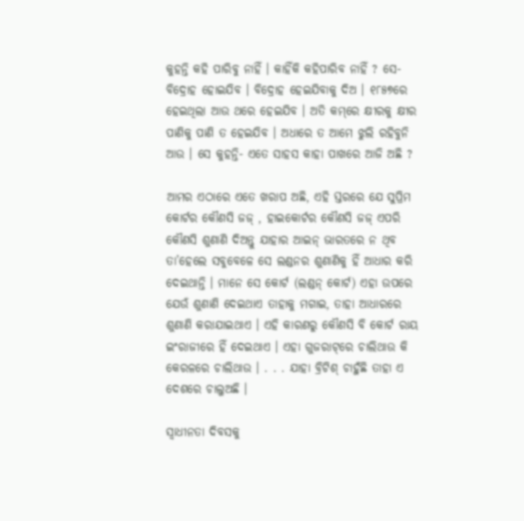କୁହନ୍ତି କହି ପାରିବୁ ନାହିଁ । କାହିଁକି କହିପାରିବ ନାହିଁ ? ସେ- ବିଦ୍ରୋହ ହୋଇଯିବ । ବିଦ୍ରୋହ ହେଇଯିବାକୁ ଦିଅ । ୧୮୫୭ରେ ହେଇଥିଲା ଆଉ ଥରେ ହେଇଯିବ । ଅତି କମ୍‌ରେ କ୍ଷୀରକୁ କ୍ଷୀର ପାଣିକୁ ପାଣି ତ ହେଇଯିବ । ଅଧାରେ ତ ଆମେ ଝୁଲି ରହିବୁନି ଆଉ । ସେ କୁହନ୍ତି- ଏତେ ସାହସ କାହା ପାଖରେ ଆଜି ଅଛି ?

ଆମର ଏଠାରେ ଏତେ ଖରାପ ଅଛି, ଏହି ସ୍ତରରେ ଯେ ସୁପ୍ରିମ କୋର୍ଟର କୌଣସି ଜଜ୍‌ , ହାଇକୋର୍ଟର କୌଣସି ଜଜ୍‌ ଏପରି କୌଣସି ଶୁଣାଣି ଦିଅନ୍ତୁ ଯାହାର ଆଇନ୍ ଭାରତରେ ନ ଥିବ ତା’ହେଲେ ସବୁବେଳେ ସେ ଲଣ୍ଡନର ଶୁଣାଣିକୁ ହିଁ ଆଧାର କରି ଦେଇଥାନ୍ତି । ମାନେ ସେ କୋର୍ଟ (ଲଣ୍ଡନ୍ କୋର୍ଟ) ଏହା ଉପରେ ଯେଉଁ ଶୁଣାଣି ଦେଇଥାଏ ତାହାକୁ ମଗାଇ, ତାହା ଆଧାରରେ ଶୁଣାଣି କରାଯାଇଥାଏ । ଏହି କାରଣରୁ କୌଣସି ବି କୋର୍ଟ ରାୟ ଇଂରାଜୀରେ ହିଁ ଦେଇଥାଏ । ଏହା ଗୁଜରାଟ୍‌ରେ ଚାଲିଥାଉ କି କେରଳରେ ଚାଲିଥାଉ । . . . ଯାହା ବ୍ରିଟିଶ୍ ଚାହୁଁଛି ତାହା ଏ ଦେଶରେ ଚାଲୁଅଛି ।

ସ୍ୱାଧୀନତା ଦିବସକୁ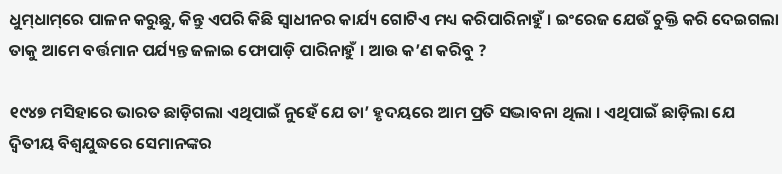ଧୁମ୍‌ଧାମ୍‌ରେ ପାଳନ କରୁଛୁ, କିନ୍ତୁ ଏପରି କିଛି ସ୍ୱାଧୀନର କାର୍ଯ୍ୟ ଗୋଟିଏ ମଧ୍ୟ କରିପାରିନାହୁଁ । ଇଂରେଜ ଯେଉଁ ଚୁକ୍ତି କରି ଦେଇଗଲା ତାକୁ ଆମେ ବର୍ତ୍ତମାନ ପର୍ଯ୍ୟନ୍ତ ଜଳାଇ ଫୋପାଡ଼ି ପାରିନାହୁଁ । ଆଉ କ’ଣ କରିବୁ ?

୧୯୪୭ ମସିହାରେ ଭାରତ ଛାଡ଼ିଗଲା ଏଥିପାଇଁ ନୁହେଁ ଯେ ତା’ ହୃଦୟରେ ଆମ ପ୍ରତି ସଦ୍ଭାବନା ଥିଲା । ଏଥିପାଇଁ ଛାଡ଼ିଲା ଯେ ଦ୍ୱିତୀୟ ବିଶ୍ୱଯୁଦ୍ଧରେ ସେମାନଙ୍କର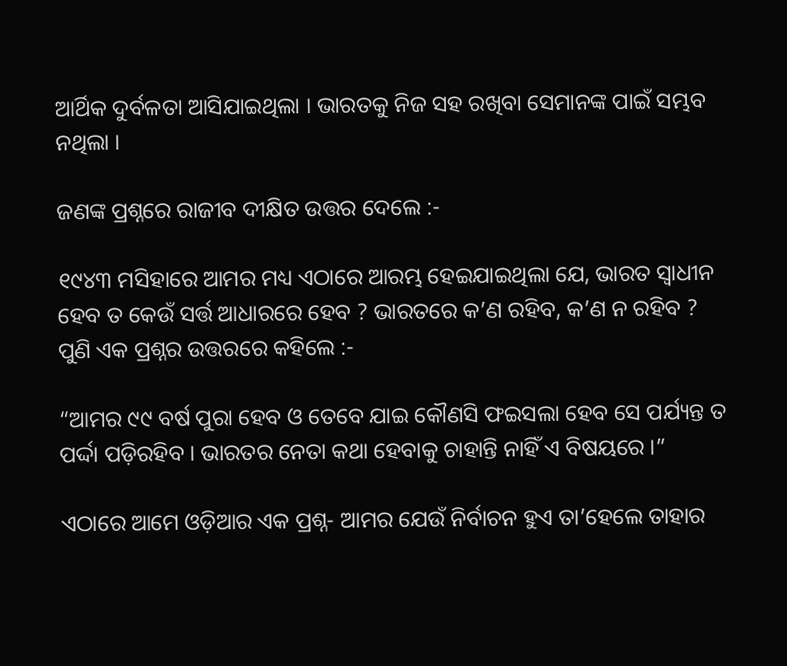ଆର୍ଥିକ ଦୁର୍ବଳତା ଆସିଯାଇଥିଲା । ଭାରତକୁ ନିଜ ସହ ରଖିବା ସେମାନଙ୍କ ପାଇଁ ସମ୍ଭବ ନଥିଲା ।

ଜଣଙ୍କ ପ୍ରଶ୍ନରେ ରାଜୀବ ଦୀକ୍ଷିତ ଉତ୍ତର ଦେଲେ :-

୧୯୪୩ ମସିହାରେ ଆମର ମଧ୍ୟ ଏଠାରେ ଆରମ୍ଭ ହେଇଯାଇଥିଲା ଯେ, ଭାରତ ସ୍ୱାଧୀନ ହେବ ତ କେଉଁ ସର୍ତ୍ତ ଆଧାରରେ ହେବ ? ଭାରତରେ କ’ଣ ରହିବ, କ’ଣ ନ ରହିବ ? ପୁଣି ଏକ ପ୍ରଶ୍ନର ଉତ୍ତରରେ କହିଲେ :-

“ଆମର ୯୯ ବର୍ଷ ପୁରା ହେବ ଓ ତେବେ ଯାଇ କୌଣସି ଫଇସଲା ହେବ ସେ ପର୍ଯ୍ୟନ୍ତ ତ ପର୍ଦ୍ଦା ପଡ଼ିରହିବ । ଭାରତର ନେତା କଥା ହେବାକୁ ଚାହାନ୍ତି ନାହିଁ ଏ ବିଷୟରେ ।”

ଏଠାରେ ଆମେ ଓଡ଼ିଆର ଏକ ପ୍ରଶ୍ନ- ଆମର ଯେଉଁ ନିର୍ବାଚନ ହୁଏ ତା’ହେଲେ ତାହାର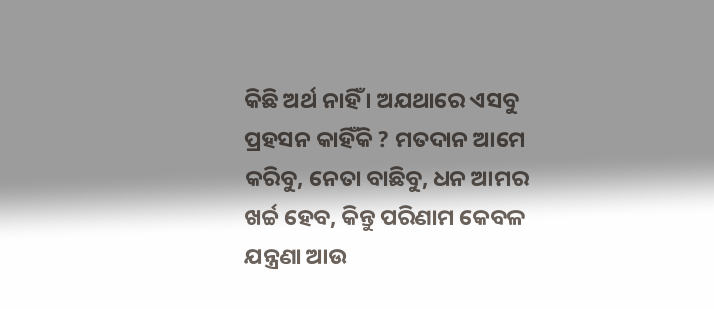କିଛି ଅର୍ଥ ନାହିଁ । ଅଯଥାରେ ଏସବୁ ପ୍ରହସନ କାହିଁକି ? ମତଦାନ ଆମେ କରିବୁ, ନେତା ବାଛିବୁ, ଧନ ଆମର ଖର୍ଚ୍ଚ ହେବ, କିନ୍ତୁ ପରିଣାମ କେବଳ ଯନ୍ତ୍ରଣା ଆଉ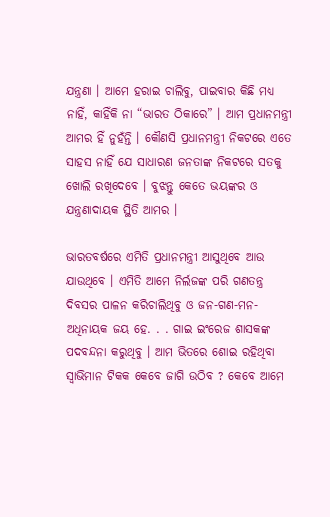ଯନ୍ତ୍ରଣା । ଆମେ ହରାଇ ଚାଲିବୁ, ପାଇବାର କିଛି ମଧ୍ୟ ନାହିଁ, କାହିଁକି ନା “ଭାରତ ଠିକାରେ” । ଆମ ପ୍ରଧାନମନ୍ତ୍ରୀ ଆମର ହିଁ ନୁହଁନ୍ତି । କୌଣସି ପ୍ରଧାନମନ୍ତ୍ରୀ ନିକଟରେ ଏତେ ସାହସ ନାହିଁ ଯେ ସାଧାରଣ ଜନତାଙ୍କ ନିକଟରେ ସତକୁ ଖୋଲି ରଖିଦେବେ । ବୁଝନ୍ତୁ କେତେ ଭୟଙ୍କର ଓ ଯନ୍ତ୍ରଣାଦାୟକ ସ୍ଥିତି ଆମର ।

ଭାରତବର୍ଷରେ ଏମିତି ପ୍ରଧାନମନ୍ତ୍ରୀ ଆସୁଥିବେ ଆଉ ଯାଉଥିବେ । ଏମିତି ଆମେ ନିର୍ଲଜଙ୍କ ପରି ଗଣତନ୍ତ୍ର ଦିବସର ପାଳନ କରିଚାଲିଥିବୁ ଓ ଜନ-ଗଣ-ମନ-ଅଧିନାୟକ ଜୟ ହେ. . . ଗାଇ ଇଂରେଜ ଶାସକଙ୍କ ପଦବନ୍ଦନା କରୁଥିବୁ । ଆମ ଭିତରେ ଶୋଇ ରହିଥିବା ସ୍ୱାଭିମାନ ଟିକକ କେବେ ଜାଗି ଉଠିବ ? କେବେ ଆମେ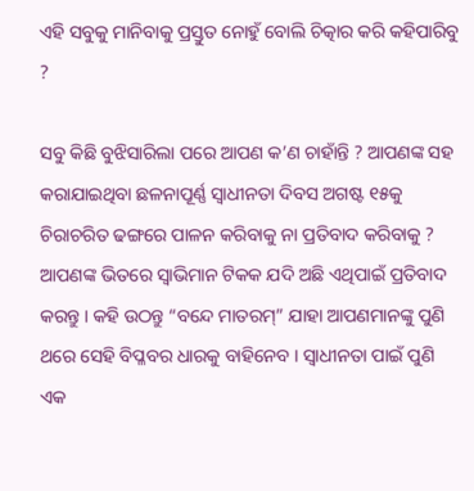ଏହି ସବୁକୁ ମାନିବାକୁ ପ୍ରସ୍ତୁତ ନୋହୁଁ ବୋଲି ଚିତ୍କାର କରି କହିପାରିବୁ ?

ସବୁ କିଛି ବୁଝିସାରିଲା ପରେ ଆପଣ କ’ଣ ଚାହାଁନ୍ତି ? ଆପଣଙ୍କ ସହ କରାଯାଇଥିବା ଛଳନାପୂର୍ଣ୍ଣ ସ୍ୱାଧୀନତା ଦିବସ ଅଗଷ୍ଟ ୧୫କୁ ଚିରାଚରିତ ଢଙ୍ଗରେ ପାଳନ କରିବାକୁ ନା ପ୍ରତିବାଦ କରିବାକୁ ? ଆପଣଙ୍କ ଭିତରେ ସ୍ୱାଭିମାନ ଟିକକ ଯଦି ଅଛି ଏଥିପାଇଁ ପ୍ରତିବାଦ କରନ୍ତୁ । କହି ଉଠନ୍ତୁ “ବନ୍ଦେ ମାତରମ୍” ଯାହା ଆପଣମାନଙ୍କୁ ପୁଣି ଥରେ ସେହି ବିପ୍ଳବର ଧାରକୁ ବାହିନେବ । ସ୍ୱାଧୀନତା ପାଇଁ ପୁଣି ଏକ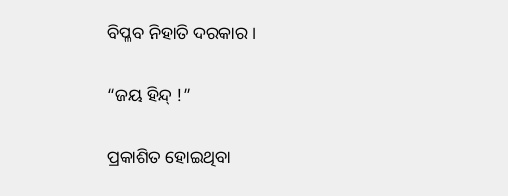ବିପ୍ଳବ ନିହାତି ଦରକାର ।

“ଜୟ ହିନ୍ଦ୍ !”

ପ୍ରକାଶିତ ହୋଇଥିବା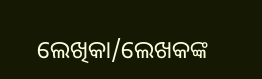ଲେଖିକା/ଲେଖକଙ୍କ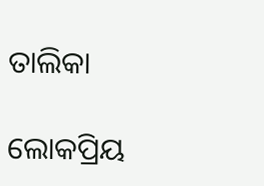ତାଲିକା

ଲୋକପ୍ରିୟ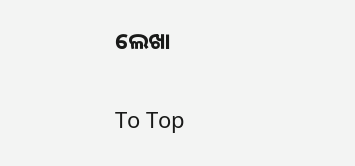ଲେଖା

To Top